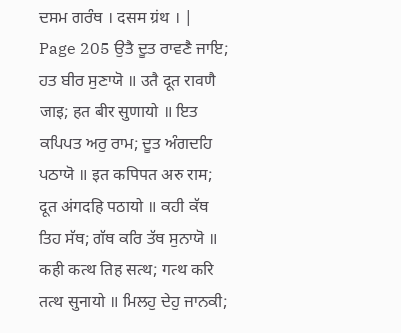ਦਸਮ ਗਰੰਥ । दसम ग्रंथ । |
Page 205 ਉਤੈ ਦੂਤ ਰਾਵਣੈ ਜਾਇ; ਹਤ ਬੀਰ ਸੁਣਾਯੋ ॥ उतै दूत रावणै जाइ; हत बीर सुणायो ॥ ਇਤ ਕਪਿਪਤ ਅਰੁ ਰਾਮ; ਦੂਤ ਅੰਗਦਹਿ ਪਠਾਯੋ ॥ इत कपिपत अरु राम; दूत अंगदहि पठायो ॥ ਕਹੀ ਕੱਥ ਤਿਹ ਸੱਥ; ਗੱਥ ਕਰਿ ਤੱਥ ਸੁਨਾਯੋ ॥ कही कत्थ तिह सत्थ; गत्थ करि तत्थ सुनायो ॥ ਮਿਲਹੁ ਦੇਹੁ ਜਾਨਕੀ;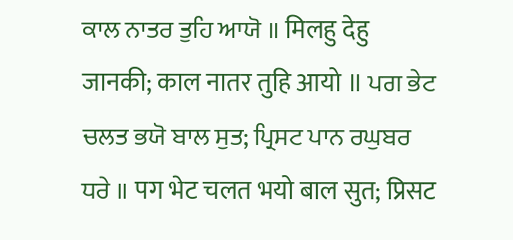ਕਾਲ ਨਾਤਰ ਤੁਹਿ ਆਯੋ ॥ मिलहु देहु जानकी; काल नातर तुहि आयो ॥ ਪਗ ਭੇਟ ਚਲਤ ਭਯੋ ਬਾਲ ਸੁਤ; ਪ੍ਰਿਸਟ ਪਾਨ ਰਘੁਬਰ ਧਰੇ ॥ पग भेट चलत भयो बाल सुत; प्रिसट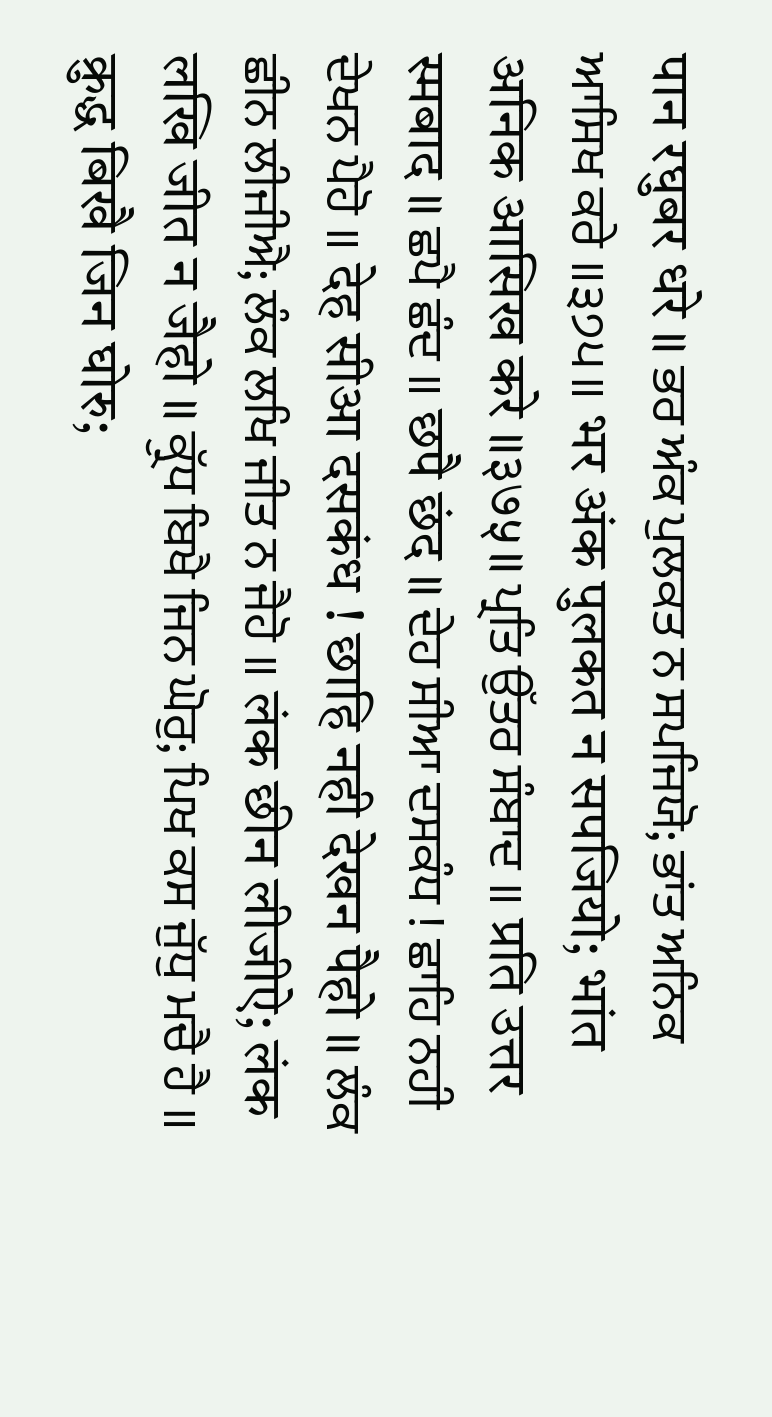पान रघुबर धरे ॥ ਭਰ ਅੰਕ ਪੁਲਕਤ ਨ ਸਪਜਿਯੋ; ਭਾਂਤ ਅਨਿਕ ਆਸਿਖ ਕਰੇ ॥੩੭੫॥ भर अंक पुलकत न सपजियो; भांत अनिक आसिख करे ॥३७५॥ ਪ੍ਰਤਿ ਉੱਤਰ ਸੰਬਾਦ ॥ प्रति उत्तर स्मबाद ॥ ਛਪੈ ਛੰਦ ॥ छपै छंद ॥ ਦੇਹ ਸੀਆ ਦਸਕੰਧ ! ਛਾਹਿ ਨਹੀ ਦੇਖਨ ਪੈਹੋ ॥ देह सीआ दसकंध ! छाहि नही देखन पैहो ॥ ਲੰਕ ਛੀਨ ਲੀਜੀਐ; ਲੰਕ ਲਖਿ ਜੀਤ ਨ ਜੈਹੋ ॥ लंक छीन लीजीऐ; लंक लखि जीत न जैहो ॥ ਕ੍ਰੁੱਧ ਬਿਖੈ ਜਿਨ ਘੋਰੁ; ਪਿਖ ਕਸ ਜੁੱਧੁ ਮਚੈ ਹੈ ॥ क्रुद्ध बिखै जिन घोरु;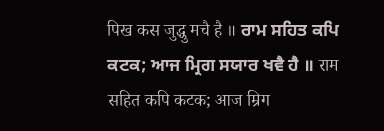पिख कस जुद्धु मचै है ॥ ਰਾਮ ਸਹਿਤ ਕਪਿ ਕਟਕ; ਆਜ ਮ੍ਰਿਗ ਸਯਾਰ ਖਵੈ ਹੈ ॥ राम सहित कपि कटक; आज म्रिग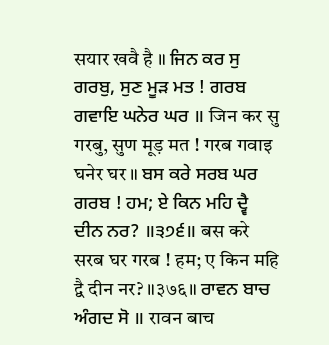सयार खवै है ॥ ਜਿਨ ਕਰ ਸੁ ਗਰਬੁ, ਸੁਣ ਮੂੜ ਮਤ ! ਗਰਬ ਗਵਾਇ ਘਨੇਰ ਘਰ ॥ जिन कर सु गरबु, सुण मूड़ मत ! गरब गवाइ घनेर घर ॥ ਬਸ ਕਰੇ ਸਰਬ ਘਰ ਗਰਬ ! ਹਮ; ਏ ਕਿਨ ਮਹਿ ਦ੍ਵੈ ਦੀਨ ਨਰ? ॥੩੭੬॥ बस करे सरब घर गरब ! हम; ए किन महि द्वै दीन नर? ॥३७६॥ ਰਾਵਨ ਬਾਚ ਅੰਗਦ ਸੋ ॥ रावन बाच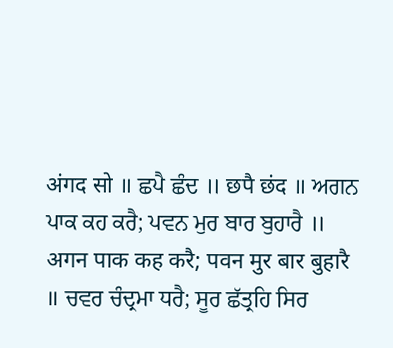अंगद सो ॥ ਛਪੈ ਛੰਦ ॥ छपै छंद ॥ ਅਗਨ ਪਾਕ ਕਹ ਕਰੈ; ਪਵਨ ਮੁਰ ਬਾਰ ਬੁਹਾਰੈ ॥ अगन पाक कह करै; पवन मुर बार बुहारै ॥ ਚਵਰ ਚੰਦ੍ਰਮਾ ਧਰੈ; ਸੂਰ ਛੱਤ੍ਰਹਿ ਸਿਰ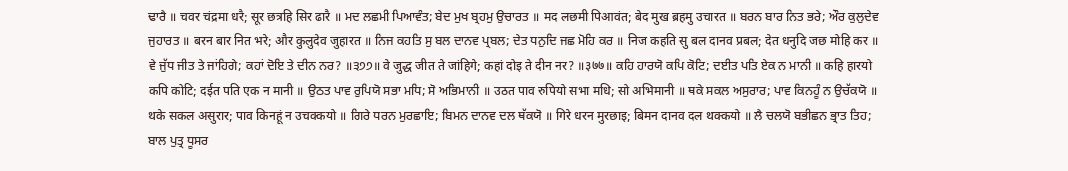ਢਾਰੈ ॥ चवर चंद्रमा धरै; सूर छत्रहि सिर ढारै ॥ ਮਦ ਲਛਮੀ ਪਿਆਵੰਤ; ਬੇਦ ਮੁਖ ਬ੍ਰਹਮੁ ਉਚਾਰਤ ॥ मद लछमी पिआवंत; बेद मुख ब्रहमु उचारत ॥ ਬਰਨ ਬਾਰ ਨਿਤ ਭਰੇ; ਔਰ ਕੁਲੁਦੇਵ ਜੁਹਾਰਤ ॥ बरन बार नित भरे; और कुलुदेव जुहारत ॥ ਨਿਜ ਕਹਤਿ ਸੁ ਬਲ ਦਾਨਵ ਪ੍ਰਬਲ; ਦੇਤ ਧਨੁਦਿ ਜਛ ਮੋਹਿ ਕਰ ॥ निज कहति सु बल दानव प्रबल; देत धनुदि जछ मोहि कर ॥ ਵੇ ਜੁੱਧ ਜੀਤ ਤੇ ਜਾਂਹਿਗੇ; ਕਹਾਂ ਦੋਇ ਤੇ ਦੀਨ ਨਰ? ॥੩੭੭॥ वे जुद्ध जीत ते जांहिगे; कहां दोइ ते दीन नर? ॥३७७॥ ਕਹਿ ਹਾਰਯੋ ਕਪਿ ਕੋਟਿ; ਦਈਤ ਪਤਿ ਏਕ ਨ ਮਾਨੀ ॥ कहि हारयो कपि कोटि; दईत पति एक न मानी ॥ ਉਠਤ ਪਾਵ ਰੁਪਿਯੋ ਸਭਾ ਮਧਿ; ਸੋ ਅਭਿਮਾਨੀ ॥ उठत पाव रुपियो सभा मधि; सो अभिमानी ॥ ਥਕੇ ਸਕਲ ਅਸੁਰਾਰ; ਪਾਵ ਕਿਨਹੂੰ ਨ ਉਚੱਕਯੋ ॥ थके सकल असुरार; पाव किनहूं न उचक्कयो ॥ ਗਿਰੇ ਧਰਨ ਮੁਰਛਾਇ; ਬਿਮਨ ਦਾਨਵ ਦਲ ਥੱਕਯੋ ॥ गिरे धरन मुरछाइ; बिमन दानव दल थक्कयो ॥ ਲੈ ਚਲਯੋ ਬਭੀਛਨ ਭ੍ਰਾਤ ਤਿਹ; ਬਾਲ ਪੁਤ੍ਰ ਧੂਸਰ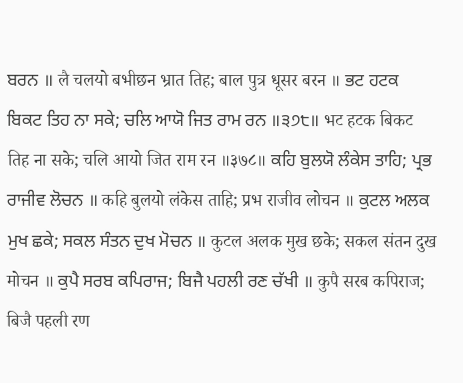ਬਰਨ ॥ लै चलयो बभीछन भ्रात तिह; बाल पुत्र धूसर बरन ॥ ਭਟ ਹਟਕ ਬਿਕਟ ਤਿਹ ਨਾ ਸਕੇ; ਚਲਿ ਆਯੋ ਜਿਤ ਰਾਮ ਰਨ ॥੩੭੮॥ भट हटक बिकट तिह ना सके; चलि आयो जित राम रन ॥३७८॥ ਕਹਿ ਬੁਲਯੋ ਲੰਕੇਸ ਤਾਹਿ; ਪ੍ਰਭ ਰਾਜੀਵ ਲੋਚਨ ॥ कहि बुलयो लंकेस ताहि; प्रभ राजीव लोचन ॥ ਕੁਟਲ ਅਲਕ ਮੁਖ ਛਕੇ; ਸਕਲ ਸੰਤਨ ਦੁਖ ਮੋਚਨ ॥ कुटल अलक मुख छके; सकल संतन दुख मोचन ॥ ਕੁਪੈ ਸਰਬ ਕਪਿਰਾਜ; ਬਿਜੈ ਪਹਲੀ ਰਣ ਚੱਖੀ ॥ कुपै सरब कपिराज; बिजै पहली रण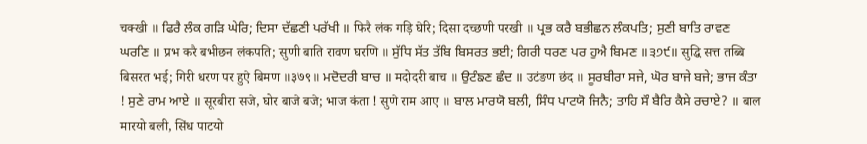चक्खी ॥ ਫਿਰੈ ਲੰਕ ਗੜਿ ਘੇਰਿ; ਦਿਸਾ ਦੱਛਣੀ ਪਰੱਖੀ ॥ फिरै लंक गड़ि घेरि; दिसा दच्छणी परखी ॥ ਪ੍ਰਭ ਕਰੈ ਬਭੀਛਨ ਲੰਕਪਤਿ; ਸੁਣੀ ਬਾਤਿ ਰਾਵਣ ਘਰਣਿ ॥ प्रभ करै बभीछन लंकपति; सुणी बाति रावण घरणि ॥ ਸੁੱਧਿ ਸੱਤ ਤੱਬਿ ਬਿਸਰਤ ਭਈ; ਗਿਰੀ ਧਰਣ ਪਰ ਹੁਐ ਬਿਮਣ ॥੩੭੯॥ सुद्धि सत्त तब्बि बिसरत भई; गिरी धरण पर हुऐ बिमण ॥३७९॥ ਮਦੋਦਰੀ ਬਾਚ ॥ मदोदरी बाच ॥ ਉਟੰਙਣ ਛੰਦ ॥ उटंङण छंद ॥ ਸੂਰਬੀਰਾ ਸਜੇ, ਘੋਰ ਬਾਜੇ ਬਜੇ; ਭਾਜ ਕੰਤਾ ! ਸੁਣੇ ਰਾਮ ਆਏ ॥ सूरबीरा सजे, घोर बाजे बजे; भाज कंता ! सुणे राम आए ॥ ਬਾਲ ਮਾਰਯੋ ਬਲੀ, ਸਿੰਧ ਪਾਟਯੋ ਜਿਨੈ; ਤਾਹਿ ਸੌ ਬੈਰਿ ਕੈਸੇ ਰਚਾਏ? ॥ बाल मारयो बली, सिंध पाटयो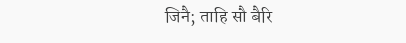जिनै; ताहि सौ बैरि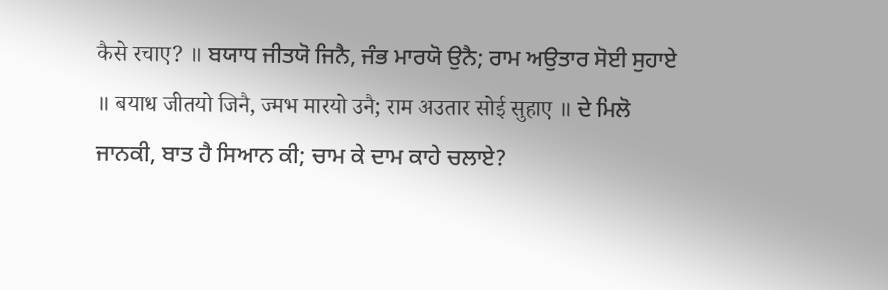कैसे रचाए? ॥ ਬਯਾਧ ਜੀਤਯੋ ਜਿਨੈ, ਜੰਭ ਮਾਰਯੋ ਉਨੈ; ਰਾਮ ਅਉਤਾਰ ਸੋਈ ਸੁਹਾਏ ॥ बयाध जीतयो जिनै, ज्मभ मारयो उनै; राम अउतार सोई सुहाए ॥ ਦੇ ਮਿਲੋ ਜਾਨਕੀ, ਬਾਤ ਹੈ ਸਿਆਨ ਕੀ; ਚਾਮ ਕੇ ਦਾਮ ਕਾਹੇ ਚਲਾਏ?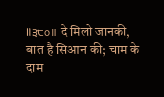॥੩੮੦॥ दे मिलो जानकी, बात है सिआन की; चाम के दाम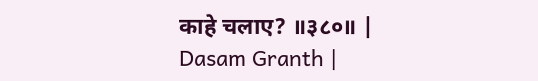काहे चलाए? ॥३८०॥ |
Dasam Granth |